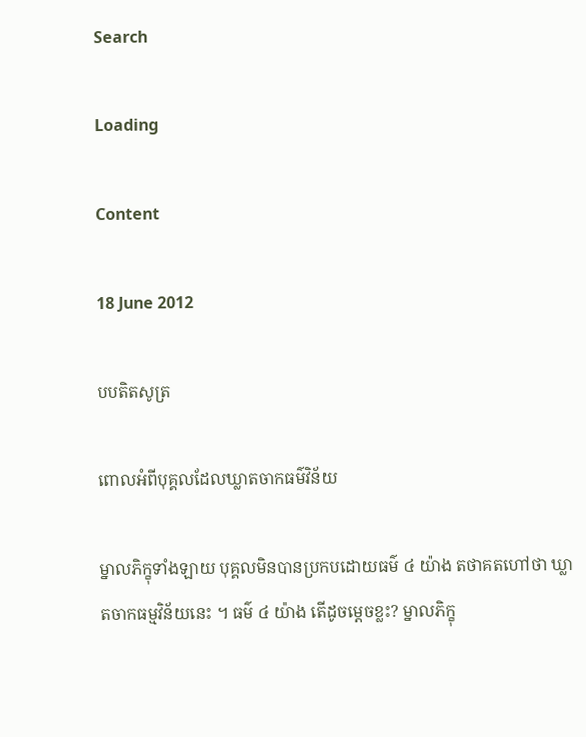Search

Loading

Content

18 June 2012

បបតិតសូត្រ

ពោលអំពីបុគ្គលដែលឃ្លាតចាកធម៌វិន័យ

ម្នាលភិក្ខុទាំងឡាយ បុគ្គលមិនបានប្រកបដោយធម៌ ៤ យ៉ាង តថាគតហៅថា ឃ្លាតចាកធម្មវិន័យនេះ ។ ធម៌ ៤ យ៉ាង តើដូចម្ដេចខ្លះ? ម្នាលភិក្ខុ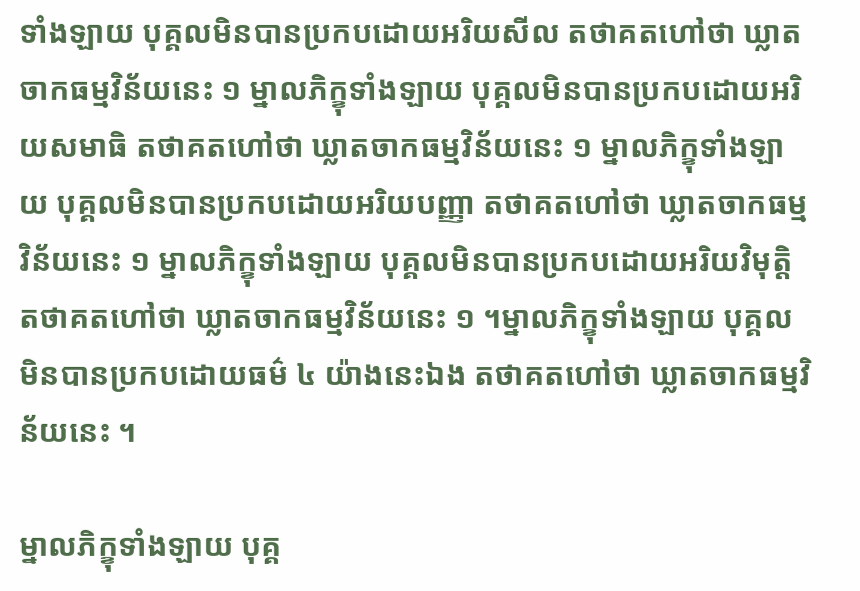ទាំងឡាយ បុគ្គលមិនបានប្រកបដោយអរិយសីល តថាគតហៅថា ឃ្លាតចាកធម្មវិន័យនេះ ១ ម្នាលភិក្ខុទាំងឡាយ បុគ្គលមិនបានប្រកបដោយអរិយសមាធិ តថាគតហៅថា ឃ្លាតចាកធម្មវិន័យនេះ ១ ម្នាលភិក្ខុទាំងឡាយ បុគ្គលមិនបានប្រកបដោយអរិយបញ្ញា តថាគតហៅថា ឃ្លាតចាកធម្មវិន័យនេះ ១ ម្នាលភិក្ខុទាំងឡាយ បុគ្គលមិនបានប្រកបដោយអរិយវិមុត្តិ តថាគតហៅថា ឃ្លាតចាកធម្មវិន័យនេះ ១ ។ម្នាលភិក្ខុទាំងឡាយ បុគ្គលមិនបានប្រកបដោយធម៌ ៤ យ៉ាងនេះឯង តថាគតហៅថា ឃ្លាតចាកធម្មវិន័យនេះ ។

ម្នាលភិក្ខុទាំងឡាយ បុគ្គ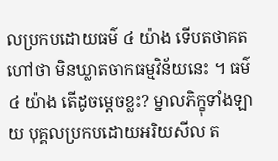លប្រកបដោយធម៌ ៤ យ៉ាង ទើបតថាគតហៅថា មិនឃ្លាតចាកធម្មវិន័យនេះ ។ ធម៌ ៤ យ៉ាង តើដូចម្ដេចខ្លះ? ម្នាលភិក្ខុទាំងឡាយ បុគ្គលប្រកបដោយអរិយសីល ត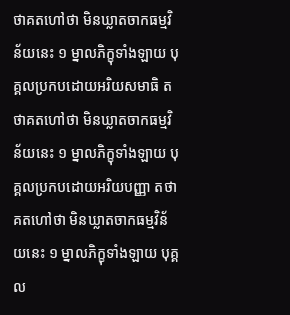ថាគតហៅថា មិនឃ្លាតចាកធម្មវិន័យនេះ ១ ម្នាលភិក្ខុទាំងឡាយ បុគ្គលប្រកបដោយអរិយសមាធិ តថាគតហៅថា មិនឃ្លាតចាកធម្មវិន័យនេះ ១ ម្នាលភិក្ខុទាំងឡាយ បុគ្គលប្រកបដោយអរិយបញ្ញា តថាគតហៅថា មិនឃ្លាតចាកធម្មវិន័យនេះ ១ ម្នាលភិក្ខុទាំងឡាយ បុគ្គល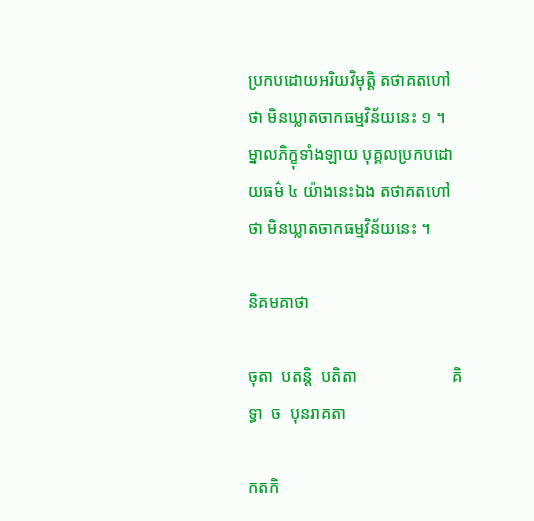ប្រកបដោយអរិយវិមុត្តិ តថាគតហៅថា មិនឃ្លាតចាកធម្មវិន័យនេះ ១ ។ ម្នាលភិក្ខុទាំងឡាយ បុគ្គលប្រកបដោយធម៌ ៤ យ៉ាងនេះឯង តថាគតហៅថា មិនឃ្លាតចាកធម្មវិន័យនេះ ។

និគមគាថា

ចុតា  បតន្តិ  បតិតា                       គិទ្ធា  ច  បុនរាគតា

កតកិ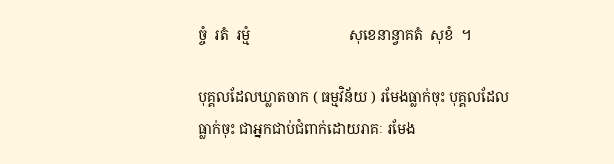ច្ចំ  រតំ  រម្មំ                           សុខេនាន្វាគតំ  សុខំ  ។

បុគ្គលដែលឃ្លាតចាក ( ធម្មវិន័យ ) រមែងធ្លាក់ចុះ បុគ្គលដែលធ្លាក់ចុះ ជាអ្នកជាប់ជំពាក់ដោយរាគៈ រមែង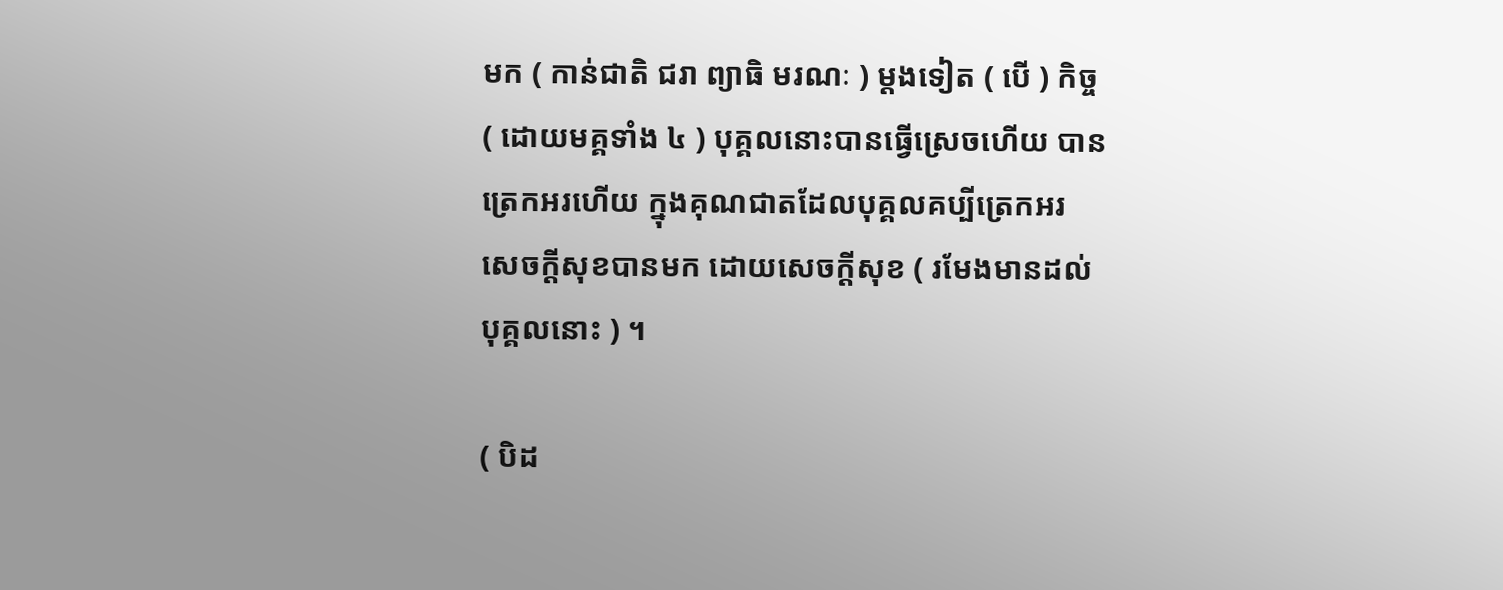មក ( កាន់ជាតិ ជរា ព្យាធិ មរណៈ ) ម្ដងទៀត ( បើ ) កិច្ច ( ដោយមគ្គទាំង ៤ ) បុគ្គលនោះបានធ្វើស្រេចហើយ បានត្រេកអរហើយ ក្នុងគុណជាតដែលបុគ្គលគប្បីត្រេកអរ សេចក្ដីសុខបានមក ដោយសេចក្ដីសុខ ( រមែងមានដល់បុគ្គលនោះ ) ។

( បិដ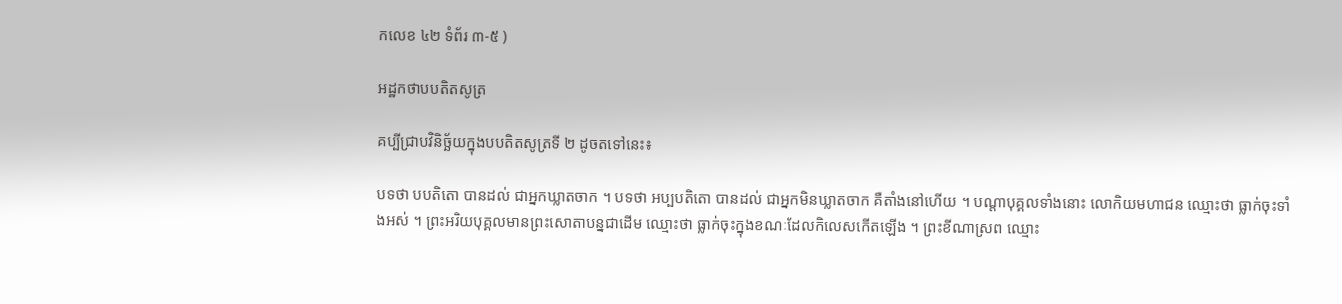កលេខ ៤២ ទំព័រ ៣-៥ )

អដ្ឋកថាបបតិតសូត្រ

គប្បីជ្រាបវិនិច្ឆ័យក្នុងបបតិតសូត្រទី ២ ដូចតទៅនេះ៖

បទថា បបតិតោ បានដល់ ជាអ្នកឃ្លាតចាក ។ បទថា អប្បបតិតោ បានដល់ ជាអ្នកមិនឃ្លាតចាក គឺតាំងនៅហើយ ។ បណ្ដាបុគ្គលទាំងនោះ លោកិយមហាជន ឈ្មោះថា ធ្លាក់ចុះទាំងអស់ ។ ព្រះអរិយបុគ្គលមានព្រះសោតាបន្នជាដើម ឈ្មោះថា ធ្លាក់ចុះក្នុងខណៈដែលកិលេសកើតឡើង ។ ព្រះខីណាស្រព ឈ្មោះ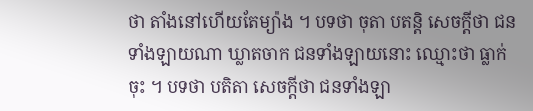ថា តាំងនៅហើយតែម្យ៉ាង ។ បទថា ចុតា បតន្តិ សេចក្ដីថា ជនទាំងឡាយណា ឃ្លាតចាក ជនទាំងឡាយនោះ ឈ្មោះថា ធ្លាក់ចុះ ។ បទថា បតិតា សេចក្ដីថា ជនទាំងឡា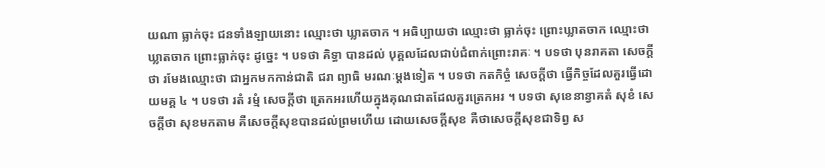យណា ធ្លាក់ចុះ ជនទាំងឡាយនោះ ឈ្មោះថា ឃ្លាតចាក ។ អធិប្បាយថា ឈ្មោះថា ធ្លាក់ចុះ ព្រោះឃ្លាតចាក ឈ្មោះថា ឃ្លាតចាក ព្រោះធ្លាក់ចុះ ដូច្នេះ ។ បទថា គិទ្ធា បានដល់ បុគ្គលដែលជាប់ជំពាក់ព្រោះរាគៈ ។ បទថា បុនរាគតា សេចក្ដីថា រមែងឈ្មោះថា ជាអ្នកមកកាន់ជាតិ ជរា ព្យាធិ មរណៈម្ដងទៀត ។ បទថា កតកិច្ចំ សេចក្ដីថា ធ្វើកិច្ចដែលគួរធ្វើដោយមគ្គ ៤ ។ បទថា រតំ រម្មំ សេចក្ដីថា ត្រេកអរហើយក្នុងគុណជាតដែលគួរត្រេកអរ ។ បទថា សុខេនាន្វាគតំ សុខំ សេចក្ដីថា សុខមកតាម គឺសេចក្ដីសុខបានដល់ព្រមហើយ ដោយសេចក្ដីសុខ គឺថាសេចក្ដីសុខជាទិព្វ ស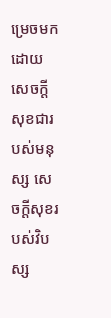ម្រេចមកដោយសេចក្ដីសុខជារបស់មនុស្ស សេចក្ដីសុខរបស់វិបស្ស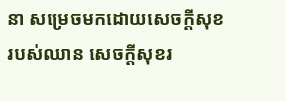នា សម្រេចមកដោយសេចក្ដីសុខរបស់ឈាន សេចក្ដីសុខរ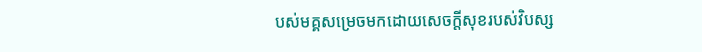បស់មគ្គសម្រេចមកដោយសេចក្ដីសុខរបស់វិបស្ស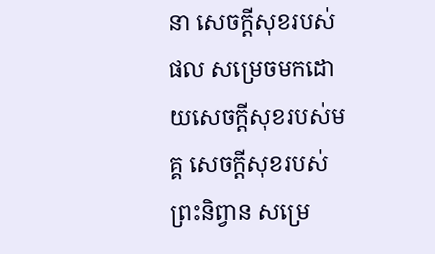នា សេចក្ដីសុខរបស់ផល សម្រេចមកដោយសេចក្ដីសុខរបស់មគ្គ សេចក្ដីសុខរបស់ព្រះនិព្វាន សម្រេ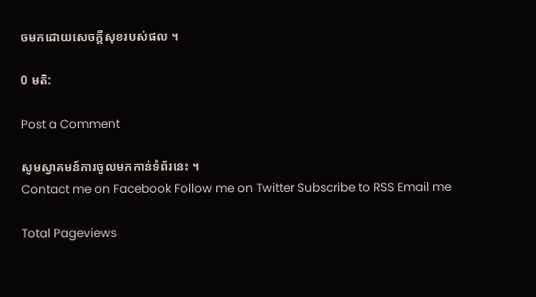ចមកដោយសេចក្ដីសុខរបស់ផល ។

0 មតិ:

Post a Comment

សូមស្វាគមន៍ការចូលមកកាន់ទំព័រនេះ ។
Contact me on Facebook Follow me on Twitter Subscribe to RSS Email me

Total Pageviews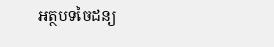អត្ថបទចៃដន្យ